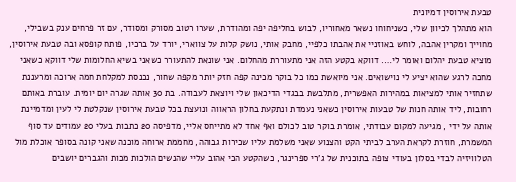טבעת אירוסין דמיונית
הוא מתהלך לכיוון שלי, כשניחוחו נשאר מאחוריו, לבוש בחליפה יפה ומהודרת, שערו רטוב מסורק ומסודר, עם זר פרחים ענק בשבילי, מחוייך ומקרין אהבה, לוחש באוזניי את אהבתו כלפיי, מחבק אותי, נושק קלות על צווארי, יורד על ברכיו, פותח קופסא ובה טבעת אירוסין, מוציא טבעת יהלום ואומר לי…. דווקא בקטע הזה אני מתעוררת מהחלום. אני שונאת להתעורר כשאני בשיא החלומות שלי דווקא כשאני מחכה לרגע שהוא יציע לי נוישואים. אני מיואשת כמו כל בוקר מכינה קפה חזק יותר מקפה שחור, נכנסת למקלחת חמה ארוכה ומרעננת שתחזיר אותי למציאות במהירות האפשרית, מתלבשת בבגדי הדיכאון שלי ויוצאת לעבודה. בת 30 אותה שגרה יום יומית. עוברת באותם רחובות, ליד אותה חנות של טבעות אירוסין כשאני נעמדת ונתקעת בחלון הראווה ונועצת בכל טבעת אירוסין שנקלטת לי לעין ומדמיינת אותה על ידי , מגיעה למקום עבודתי, אומרת בוקר טוב לכולם ואף אחד לא מתייחס אליי, מדפיסה 20 כתבות בעלי 20 עמודים עד סוף המשמרת, חוזרת לקראת הערב לביתי הקט והצנוע שאני משלמת עליו שכירות גבוהה, מחממת ארוחה מוכנה שאני קונה בסופר אוכלת מול הטלוויזיה לבדי בסלון בעודי צופה בתוכנית של ג'רי ספרינגר, כשהקטע הכי אהוב עליי שהנשים הולכות מכות והגברים יושבים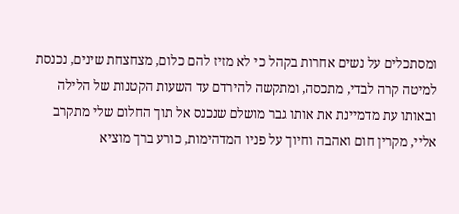ומסתכלים על נשים אחרות בקהל כי לא מזיז להם כלום, מצחצחת שינים, נכנסת למיטה קרה לבדי, מתכסה, ומתקשה להירדם עד השעות הקטנות של הלילה ובאותו עת מדמיינת את אותו גבר מושלם שנכנס אל תוך החלום שלי מתקרב אליי, מקרין חום ואהבה וחיוך על פניו המדהימות, כורע ברך מוציא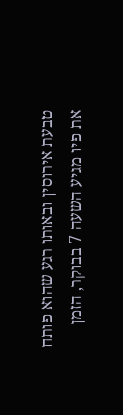טבעת אירוסין ובאותו רגע שהוא פותח את פיו מגיע השעה 7 בבוקר, הזמן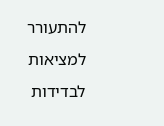להתעורר למציאות לבדידות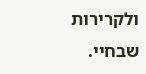ולקרירות שבחיי.